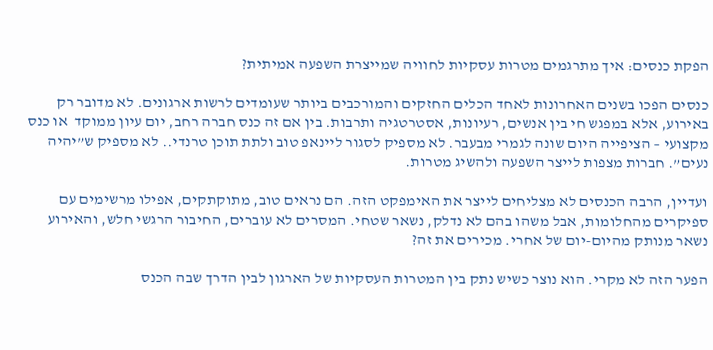הפקת כנסים: איך מתרגמים מטרות עסקיות לחוויה שמייצרת השפעה אמיתית?

כנסים הפכו בשנים האחרונות לאחד הכלים החזקים והמורכבים ביותר שעומדים לרשות ארגונים. לא מדובר רק באירוע, אלא במפגש חי בין אנשים, רעיונות, אסטרטגיה ותרבות. בין אם זה כנס חברה רחב, יום עיון ממוקד  או כנס מקצועי – הציפייה היום שונה לגמרי מבעבר. לא מספיק לסגור ליינאפ טוב ולתת תוכן טרנדי.. לא מספיק ש”יהיה נעים”. חברות מצפות לייצר השפעה ולהשיג מטרות.

ועדיין, הרבה הכנסים לא מצליחים לייצר את האימפקט הזה. הם נראים טוב, מתוקתקים, אפילו מרשימים עם ספיקרים מהחלומות, אבל משהו בהם לא נדלק, נשאר שטחי. המסרים לא עוברים, החיבור הרגשי חלש, והאירוע נשאר מנותק מהיום-יום של אחרי. מכירים את זה?

הפער הזה לא מקרי. הוא נוצר כשיש נתק בין המטרות העסקיות של הארגון לבין הדרך שבה הכנס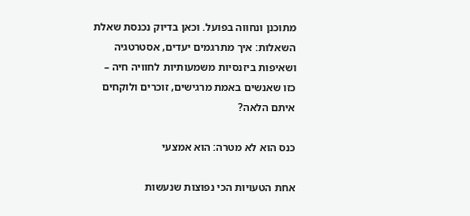מתוכנן ונחווה בפועל. וכאן בדיוק נכנסת שאלת השאלות: איך מתרגמים יעדים, אסטרטגיה ושאיפות ביזנסיות משמעותיות לחוויה חיה – כזו שאנשים באמת מרגישים, זוכרים ולוקחים איתם הלאה?

כנס הוא לא מטרה: הוא אמצעי

אחת הטעויות הכי נפוצות שנעשות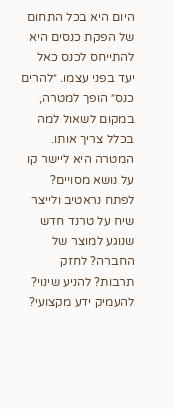היום היא בכל התחום של הפקת כנסים היא להתייחס לכנס כאל יעד בפני עצמו. ״להרים כנס״ הופך למטרה, במקום לשאול למה בכלל צריך אותו. המטרה היא ליישר קו על נושא מסויים? לפתח נראטיב ולייצר שיח על טרנד חדש שנוגע למוצר של החברה? לחזק תרבות? להניע שינוי? להעמיק ידע מקצועי?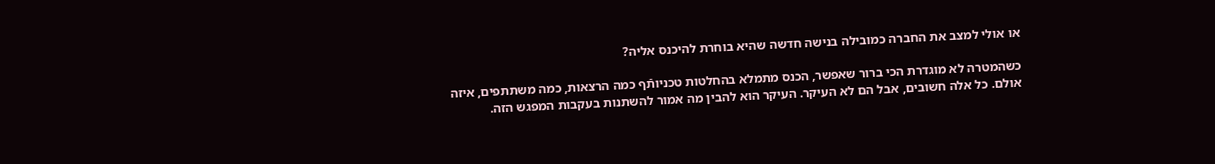או אולי למצב את החברה כמובילה בנישה חדשה שהיא בוחרת להיכנס אליה?

כשהמטרה לא מוגדרת הכי ברור שאפשר, הכנס מתמלא בהחלטות טכניותֿף כמה הרצאות, כמה משתתפים, איזה אולם. כל אלה חשובים, אבל הם לא העיקר. העיקר הוא להבין מה אמור להשתנות בעקבות המפגש הזה.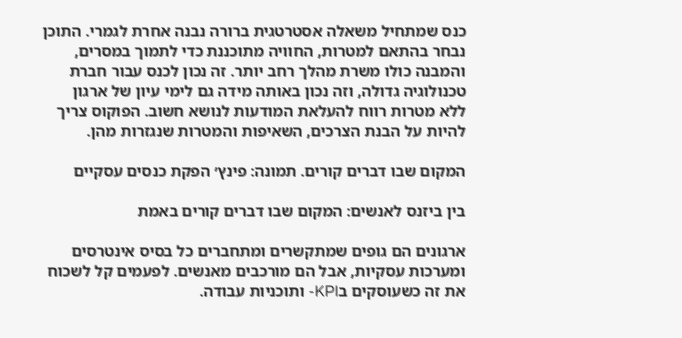כנס שמתחיל משאלה אסטרטגית ברורה נבנה אחרת לגמרי. התוכן נבחר בהתאם למטרות, החוויה מתוכננת כדי לתמוך במסרים, והמבנה כולו משרת מהלך רחב יותר. זה נכון לכנס עבור חברת טכנולוגיה גדולה, וזה נכון באותה מידה גם לימי עיון של ארגון ללא מטרות רווח להעלאת המודעות לנושא חשוב. הפוקוס צריך להיות על הבנת הצרכים, השאיפות והמטרות שנגזרות מהן.

המקום שבו דברים קורים. תמונה: פינץ׳ הפקת כנסים עסקיים

בין ביזנס לאנשים: המקום שבו דברים קורים באמת

ארגונים הם גופים שמתקשרים ומתחברים כל בסיס אינטרסים ומערכות עסקיות, אבל הם מורכבים מאנשים. לפעמים קל לשכוח את זה כשעוסקים בKPI- ותוכניות עבודה.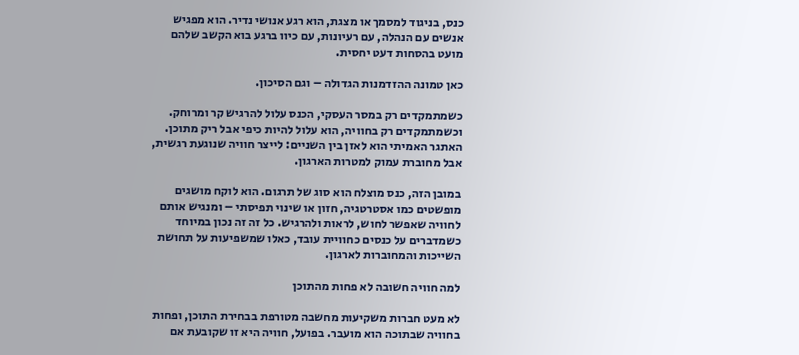כנס, בניגוד למסמך או מצגת, הוא רגע אנושי נדיר. הוא מפגיש אנשים עם הנהלה, עם רעיונות, עם כיוו ברגע בוא הקשב שלהם מועט בהסחות דעט יחסית.

כאן טמונה ההזדמנות הגדולה – וגם הסיכון.

כשמתמקדים רק במסר העסקי, הכנס עלול להרגיש קר ומרוחק. וכשמתמקדים רק בחוויה, הוא עלול להיות כיפי אבל ריק מתוכן. האתגר האמיתי הוא לאזן בין השניים: לייצר חוויה שנוגעת רגשית, אבל מחוברת עמוק למטרות הארגון.

במובן הזה, כנס מוצלח הוא סוג של תרגום. הוא לוקח מושגים מופשטים כמו אסטרטגיה, חזון או שינוי תפיסתי – ומנגיש אותם לחוויה שאפשר לחוש, לראות ולהרגיש. כל זה זה נכון במיוחד כשמדברים על כנסים כחוויית עובד, כאלו שמשפיעות על תחושת השייכות והמחוברות לארגון.

למה חוויה חשובה לא פחות מהתוכן

לא מעט חברות משקיעות מחשבה מטורפת בבחירת התוכן, ופחות בחוויה שבתוכה הוא מועבר. בפועל, חוויה היא זו שקובעת אם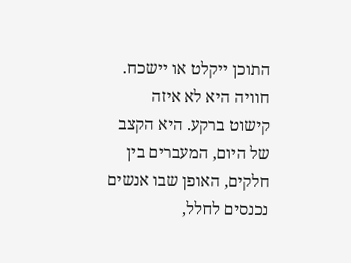התוכן ייקלט או יישכח. חוויה היא לא איזה קישוט ברקע. היא הקצב של היום, המעברים בין חלקים, האופן שבו אנשים נכנסים לחלל,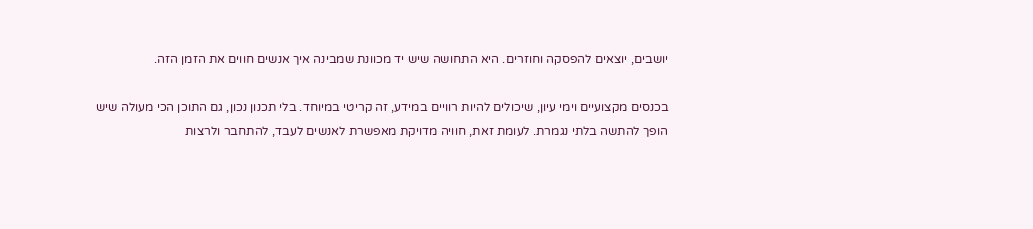יושבים, יוצאים להפסקה וחוזרים. היא התחושה שיש יד מכוונת שמבינה איך אנשים חווים את הזמן הזה.

בכנסים מקצועיים וימי עיון, שיכולים להיות רוויים במידע, זה קריטי במיוחד. בלי תכנון נכון, גם התוכן הכי מעולה שיש הופך להתשה בלתי נגמרת. לעומת זאת, חוויה מדויקת מאפשרת לאנשים לעבד, להתחבר ולרצות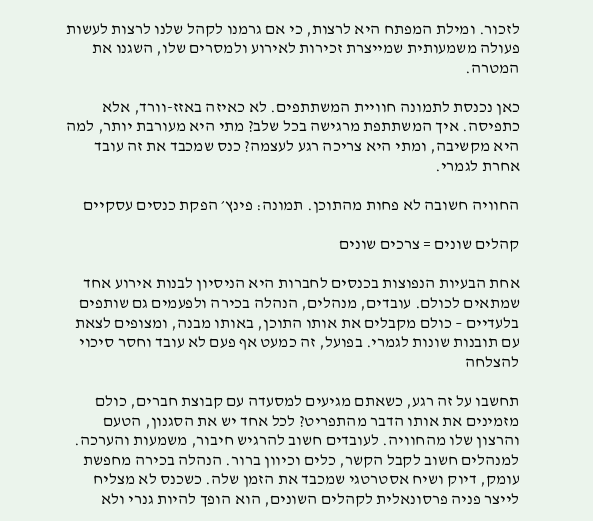לזכור. ומילת המפתח היא לרצות, כי אם גרמנו לקהל שלנו לרצות לעשות פעולה משמעותית שמייצרת זכירות לאירוע ולמסרים שלו, השגנו את המטרה.

כאן נכנסת לתמונה חוויית המשתתפים. לא כאיזה באזז-וורד, אלא כתפיסה. איך המשתתפת מרגישה בכל שלב? מתי היא מעורבת יותר, למה היא מקשיבה, ומתי היא צריכה רגע לעצמה? כנס שמכבד את זה עובד אחרת לגמרי.

החוויה חשובה לא פחות מהתוכן. תמונה: פינץ׳ הפקת כנסים עסקיים

קהלים שונים = צרכים שונים

אחת הבעיות הנפוצות בכנסים לחברות היא הניסיון לבנות אירוע אחד שמתאים לכולם. עובדים, מנהלים, הנהלה בכירה ולפעמים גם שותפים בלעדיים – כולם מקבלים את אותו התוכן, באותו מבנה, ומצופים לצאת עם תובנות שונות לגמרי. בפועל, זה כמעט אף פעם לא עובד וחסר סיכוי להצלחה

תחשבו על זה רגע, כשאתם מגיעים למסעדה עם קבוצת חברים, כולם מזמינים את אותו הדבר מהתפריט? לכל אחד יש את הסגנון, הטעם והרצון שלו מהחוויה. לעובדים חשוב להרגיש חיבור, משמעות והערכה. למנהלים חשוב לקבל הקשר, כלים וכיוון ברור. הנהלה בכירה מחפשת עומק, דיוק ושיח אסטרטגי שמכבד את הזמן שלה. כשכנס לא מצליח לייצר פניה פרסונאלית לקהלים השונים, הוא הופך להיות גנרי ולא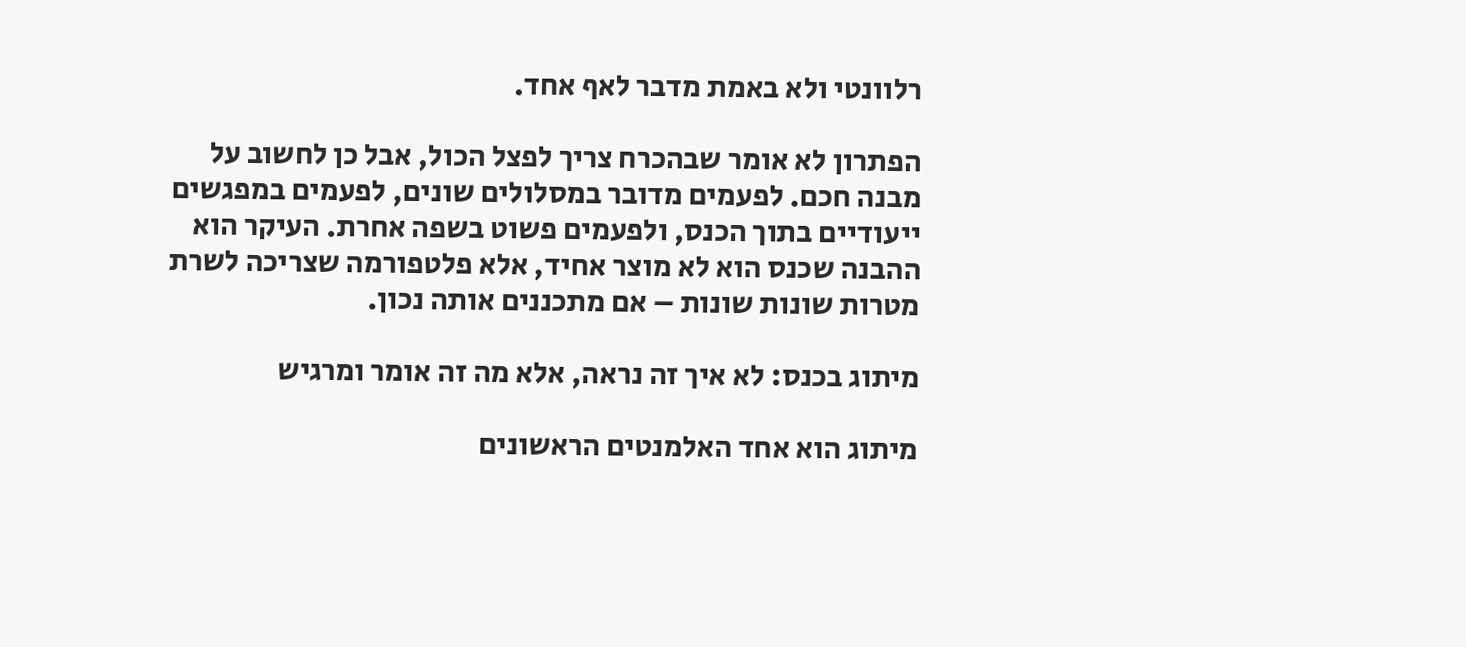רלוונטי ולא באמת מדבר לאף אחד.

הפתרון לא אומר שבהכרח צריך לפצל הכול, אבל כן לחשוב על מבנה חכם. לפעמים מדובר במסלולים שונים, לפעמים במפגשים ייעודיים בתוך הכנס, ולפעמים פשוט בשפה אחרת. העיקר הוא ההבנה שכנס הוא לא מוצר אחיד, אלא פלטפורמה שצריכה לשרת מטרות שונות שונות – אם מתכננים אותה נכון.

מיתוג בכנס: לא איך זה נראה, אלא מה זה אומר ומרגיש

מיתוג הוא אחד האלמנטים הראשונים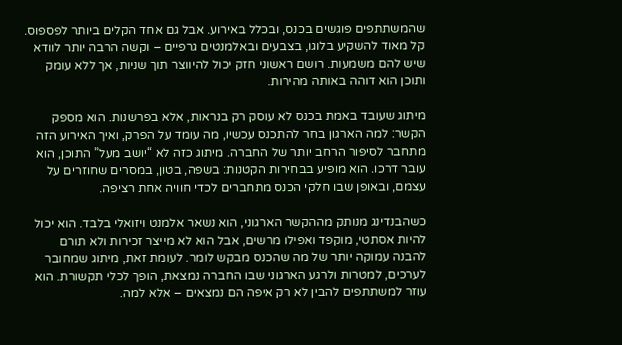שהמשתתפים פוגשים בכנס, ובכלל באירוע. אבל גם אחד הקלים ביותר לפספוס. קל מאוד להשקיע בלוגו, בצבעים ובאלמנטים גרפיים – וקשה הרבה יותר לוודא שיש להם משמעות. רושם ראשוני חזק יכול להיווצר תוך שניות, אך ללא עומק ותוכן הוא דוהה באותה מהירות.

מיתוג שעובד באמת בכנס לא עוסק רק בנראות, אלא בפרשנות. הוא מספק הקשר: למה הארגון בחר להתכנס עכשיו, מה עומד על הפרק, ואיך האירוע הזה מתחבר לסיפור הרחב יותר של החברה. מיתוג כזה לא “יושב מעל” התוכן, הוא עובר דרכו. הוא מופיע בבחירות הקטנות: בשפה, בטון, במסרים שחוזרים על עצמם, ובאופן שבו חלקי הכנס מתחברים לכדי חוויה אחת רציפה.

כשהבנדינג מנותק מההקשר הארגוני, הוא נשאר אלמנט ויזואלי בלבד. הוא יכול להיות אסתטי, מוקפד ואפילו מרשים, אבל הוא לא מייצר זכירות ולא תורם להבנה עמוקה יותר של מה שהכנס מבקש לומר. לעומת זאת, מיתוג שמחובר לערכים, למטרות ולרגע הארגוני שבו החברה נמצאת, הופך לכלי תקשורת. הוא עוזר למשתתפים להבין לא רק איפה הם נמצאים – אלא למה.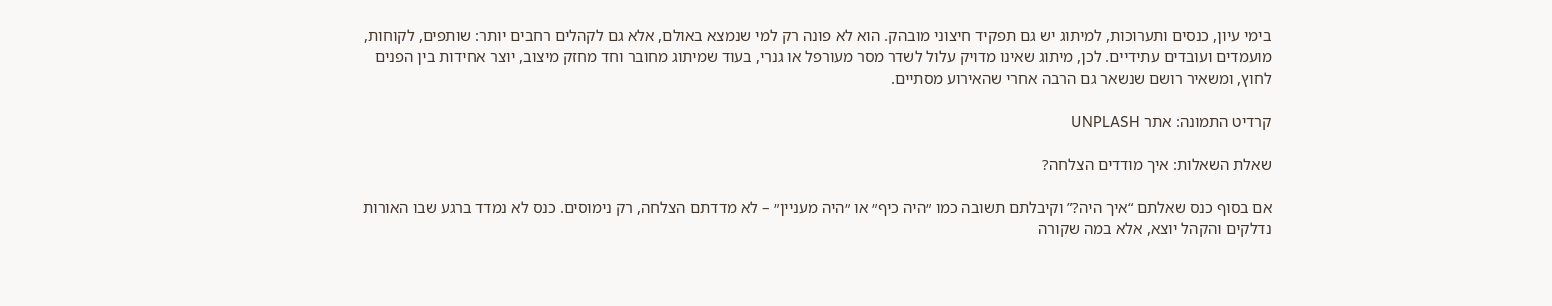בימי עיון, כנסים ותערוכות, למיתוג יש גם תפקיד חיצוני מובהק. הוא לא פונה רק למי שנמצא באולם, אלא גם לקהלים רחבים יותר: שותפים, לקוחות, מועמדים ועובדים עתידיים. לכן, מיתוג שאינו מדויק עלול לשדר מסר מעורפל או גנרי, בעוד שמיתוג מחובר וחד מחזק מיצוב, יוצר אחידות בין הפנים לחוץ, ומשאיר רושם שנשאר גם הרבה אחרי שהאירוע מסתיים.

קרדיט התמונה: אתר UNPLASH

שאלת השאלות: איך מודדים הצלחה?

אם בסוף כנס שאלתם “איך היה?” וקיבלתם תשובה כמו ״היה כיף״ או ״היה מעניין״ – לא מדדתם הצלחה, רק נימוסים. כנס לא נמדד ברגע שבו האורות נדלקים והקהל יוצא, אלא במה שקורה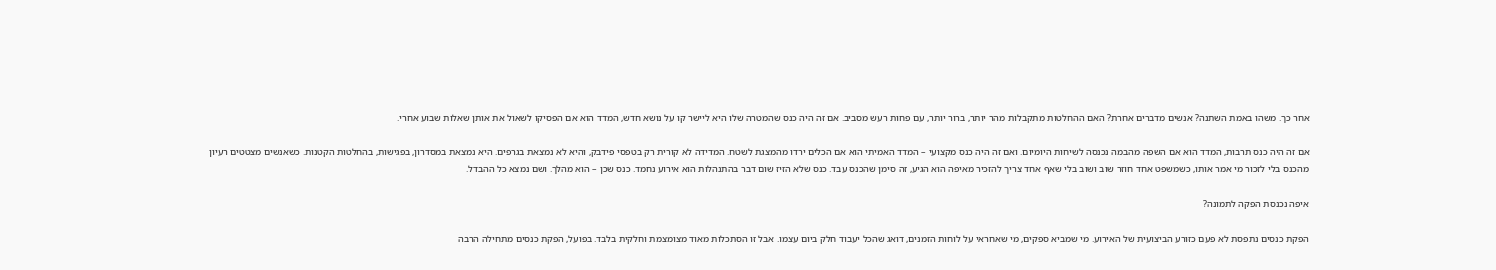אחר כך. משהו באמת השתנה? אנשים מדברים אחרת? האם ההחלטות מתקבלות מהר יותר, ברור יותר, עם פחות רעש מסביב. אם זה היה כנס שהמטרה שלו היא ליישר קו על נושא חדש, המדד הוא אם הפסיקו לשאול את אותן שאלות שבוע אחרי.

אם זה היה כנס תרבות, המדד הוא אם השפה מהבמה נכנסה לשיחות היומיום. ואם זה היה כנס מקצועי – המדד האמיתי הוא אם הכלים ירדו מהמצגת לשטח. המדידה לא קורית רק בטפסי פידבק, והיא לא נמצאת בגרפים. היא נמצאת במסדרון, בפגישות, בהחלטות הקטנות. כשאנשים מצטטים רעיון מהכנס בלי לזכור מי אמר אותו, כשמשפט אחד חוזר שוב ושוב בלי שאף אחד צריך להזכיר מאיפה הוא הגיע, זה סימן שהכנס עבד. כנס שלא הזיז שום דבר בהתנהלות הוא אירוע נחמד. כנס שכן – הוא מהלך. ושם נמצא כל ההבדל.

איפה נכנסת הפקה לתמונה?

הפקת כנסים נתפסת לא פעם כזורע הביצועית של האירוע. מי שמביא ספקים, מי שאחראי על לוחות הזמנים, דואג שהכל יעבוד חלק ביום עצמו. אבל זו הסתכלות מאוד מצומצמת וחלקית בלבד. בפועל, הפקת כנסים מתחילה הרבה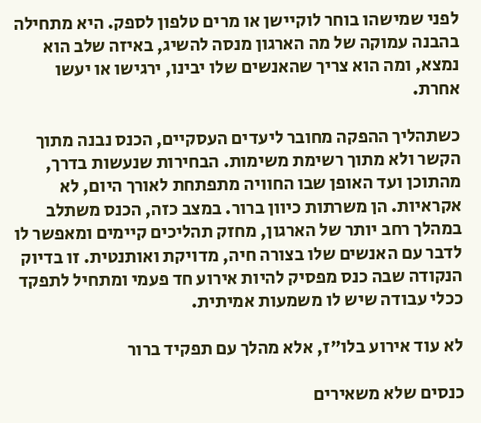לפני שמישהו בוחר לוקיישן או מרים טלפון לספק. היא מתחילה בהבנה עמוקה של מה הארגון מנסה להשיג, באיזה שלב הוא נמצא, ומה הוא צריך שהאנשים שלו יבינו, ירגישו או יעשו אחרת.

כשתהליך ההפקה מחובר ליעדים העסקיים, הכנס נבנה מתוך הקשר ולא מתוך רשימת משימות. הבחירות שנעשות בדרך, מהתוכן ועד האופן שבו החוויה מתפתחת לאורך היום, לא אקראיות. הן משרתות כיוון ברור. במצב כזה, הכנס משתלב במהלך רחב יותר של הארגון, מחזק תהליכים קיימים ומאפשר לו לדבר עם האנשים שלו בצורה חיה, מדויקת ואותנטית. זו בדיוק הנקודה שבה כנס מפסיק להיות אירוע חד פעמי ומתחיל לתפקד ככלי עבודה שיש לו משמעות אמיתית.

לא עוד אירוע בלו״ז, אלא מהלך עם תפקיד ברור

כנסים שלא משאירים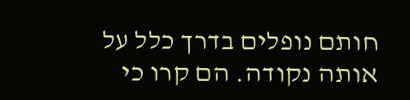חותם נופלים בדרך כלל על אותה נקודה. הם קרו כי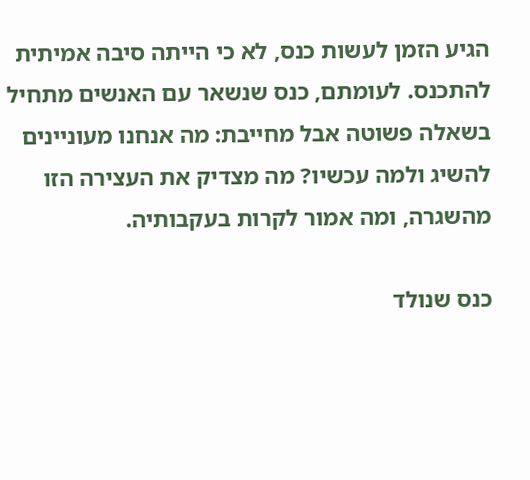הגיע הזמן לעשות כנס, לא כי הייתה סיבה אמיתית להתכנס. לעומתם, כנס שנשאר עם האנשים מתחיל בשאלה פשוטה אבל מחייבת: מה אנחנו מעוניינים להשיג ולמה עכשיו? מה מצדיק את העצירה הזו מהשגרה, ומה אמור לקרות בעקבותיה.

כנס שנולד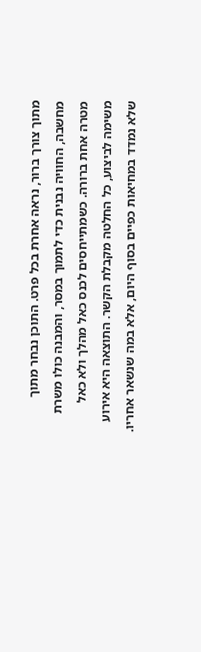מתוך צורך ברור, נראה אחרת בכל פרט. התוכן נבחר מתוך מחשבה, החוויה נבנית כדי לתמוך במסר, והמבנה כולו משרת מטרה אחת ברורה. כשמתייחסים לכנס כאל מהלך ולא כאל משימה לביצוע, כל החלטה מקבלת הקשר. התוצאה היא אירוע שלא נמדד במחיאות כפיים בסוף היום, אלא במה שנשאר אחריו.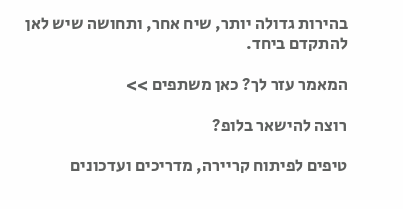בהירות גדולה יותר, שיח אחר, ותחושה שיש לאן להתקדם ביחד.

המאמר עזר לך? כאן משתפים >>

רוצה להישאר בלופ?

טיפים לפיתוח קריירה, מדריכים ועדכונים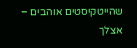שהייטקיסטים אוהבים – אצלך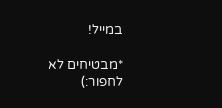במייל!

*מבטיחים לא לחפור:)